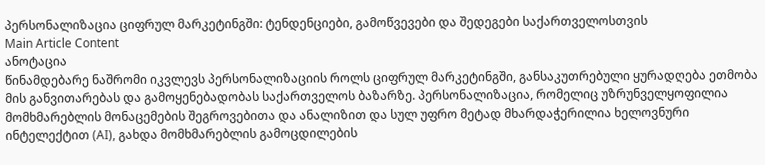პერსონალიზაცია ციფრულ მარკეტინგში: ტენდენციები, გამოწვევები და შედეგები საქართველოსთვის
Main Article Content
ანოტაცია
წინამდებარე ნაშრომი იკვლევს პერსონალიზაციის როლს ციფრულ მარკეტინგში, განსაკუთრებული ყურადღება ეთმობა მის განვითარებას და გამოყენებადობას საქართველოს ბაზარზე. პერსონალიზაცია, რომელიც უზრუნველყოფილია მომხმარებლის მონაცემების შეგროვებითა და ანალიზით და სულ უფრო მეტად მხარდაჭერილია ხელოვნური ინტელექტით (AI), გახდა მომხმარებლის გამოცდილების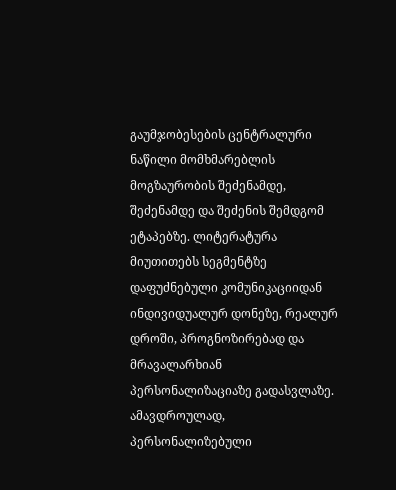გაუმჯობესების ცენტრალური ნაწილი მომხმარებლის მოგზაურობის შეძენამდე, შეძენამდე და შეძენის შემდგომ ეტაპებზე. ლიტერატურა მიუთითებს სეგმენტზე დაფუძნებული კომუნიკაციიდან ინდივიდუალურ დონეზე, რეალურ დროში, პროგნოზირებად და მრავალარხიან პერსონალიზაციაზე გადასვლაზე. ამავდროულად, პერსონალიზებული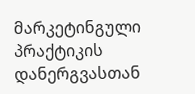მარკეტინგული პრაქტიკის დანერგვასთან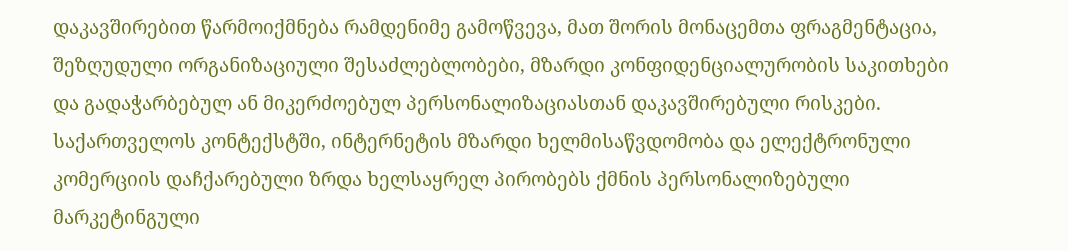დაკავშირებით წარმოიქმნება რამდენიმე გამოწვევა, მათ შორის მონაცემთა ფრაგმენტაცია, შეზღუდული ორგანიზაციული შესაძლებლობები, მზარდი კონფიდენციალურობის საკითხები და გადაჭარბებულ ან მიკერძოებულ პერსონალიზაციასთან დაკავშირებული რისკები.
საქართველოს კონტექსტში, ინტერნეტის მზარდი ხელმისაწვდომობა და ელექტრონული კომერციის დაჩქარებული ზრდა ხელსაყრელ პირობებს ქმნის პერსონალიზებული მარკეტინგული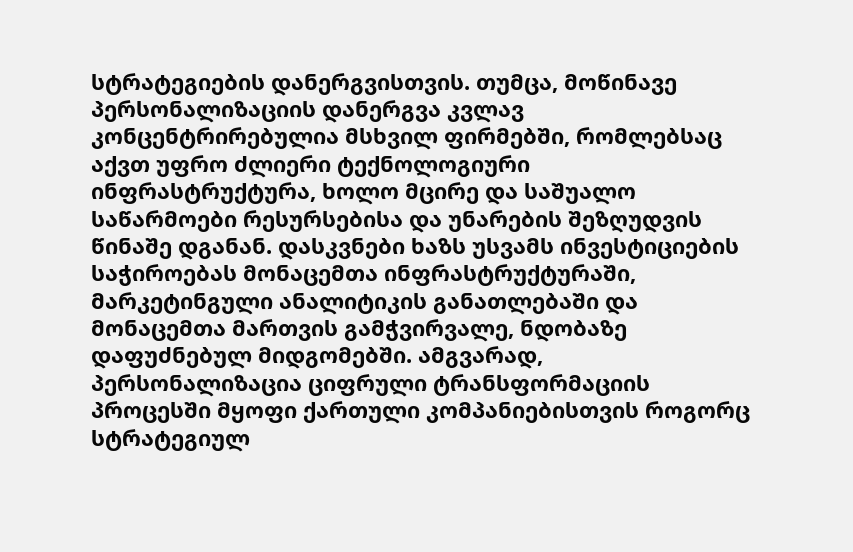სტრატეგიების დანერგვისთვის. თუმცა, მოწინავე პერსონალიზაციის დანერგვა კვლავ კონცენტრირებულია მსხვილ ფირმებში, რომლებსაც აქვთ უფრო ძლიერი ტექნოლოგიური ინფრასტრუქტურა, ხოლო მცირე და საშუალო საწარმოები რესურსებისა და უნარების შეზღუდვის წინაშე დგანან. დასკვნები ხაზს უსვამს ინვესტიციების საჭიროებას მონაცემთა ინფრასტრუქტურაში, მარკეტინგული ანალიტიკის განათლებაში და მონაცემთა მართვის გამჭვირვალე, ნდობაზე დაფუძნებულ მიდგომებში. ამგვარად, პერსონალიზაცია ციფრული ტრანსფორმაციის პროცესში მყოფი ქართული კომპანიებისთვის როგორც სტრატეგიულ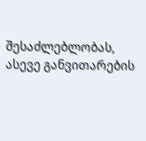შესაძლებლობას, ასევე განვითარების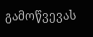გამოწვევას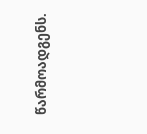წარმოადგენს.